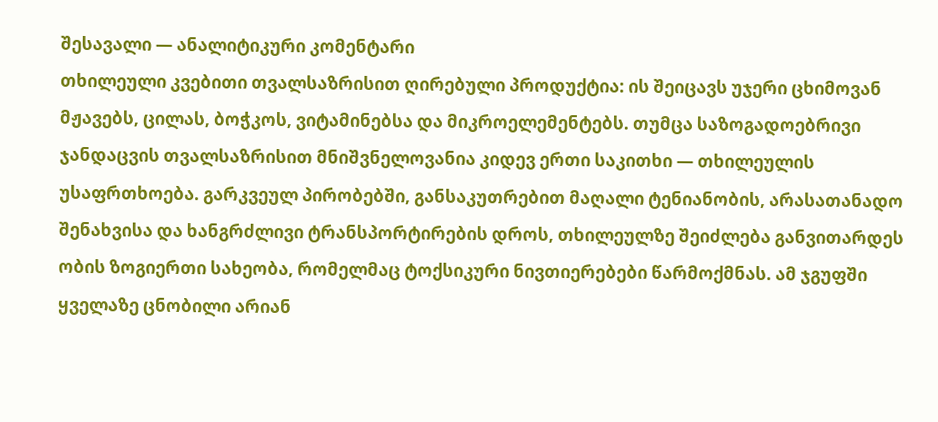შესავალი — ანალიტიკური კომენტარი
თხილეული კვებითი თვალსაზრისით ღირებული პროდუქტია: ის შეიცავს უჯერი ცხიმოვან მჟავებს, ცილას, ბოჭკოს, ვიტამინებსა და მიკროელემენტებს. თუმცა საზოგადოებრივი ჯანდაცვის თვალსაზრისით მნიშვნელოვანია კიდევ ერთი საკითხი — თხილეულის უსაფრთხოება. გარკვეულ პირობებში, განსაკუთრებით მაღალი ტენიანობის, არასათანადო შენახვისა და ხანგრძლივი ტრანსპორტირების დროს, თხილეულზე შეიძლება განვითარდეს ობის ზოგიერთი სახეობა, რომელმაც ტოქსიკური ნივთიერებები წარმოქმნას. ამ ჯგუფში ყველაზე ცნობილი არიან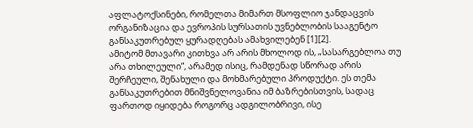აფლატოქსინები, რომელთა მიმართ მსოფლიო ჯანდაცვის ორგანიზაცია და ევროპის სურსათის უვნებლობის სააგენტო განსაკუთრებულ ყურადღებას ამახვილებენ [1][2].
ამიტომ მთავარი კითხვა არ არის მხოლოდ ის, „სასარგებლოა თუ არა თხილეული“, არამედ ისიც, რამდენად სწორად არის შერჩეული, შენახული და მოხმარებული პროდუქტი. ეს თემა განსაკუთრებით მნიშვნელოვანია იმ ბაზრებისთვის, სადაც ფართოდ იყიდება როგორც ადგილობრივი, ისე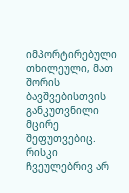იმპორტირებული თხილეული, მათ შორის ბავშვებისთვის განკუთვნილი მცირე შეფუთვებიც. რისკი ჩვეულებრივ არ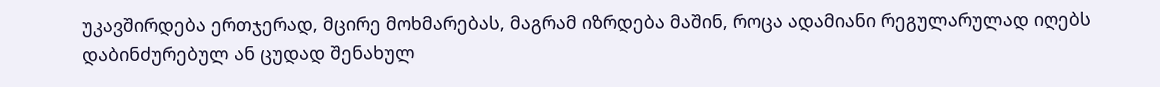უკავშირდება ერთჯერად, მცირე მოხმარებას, მაგრამ იზრდება მაშინ, როცა ადამიანი რეგულარულად იღებს დაბინძურებულ ან ცუდად შენახულ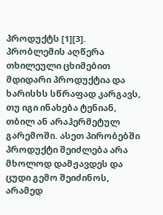პროდუქტს [1][3].
პრობლემის აღწერა
თხილეული ცხიმებით მდიდარი პროდუქტია და ხარისხს სწრაფად კარგავს, თუ იგი ინახება ტენიან, თბილ ან არაჰერმეტულ გარემოში. ასეთ პირობებში პროდუქტი შეიძლება არა მხოლოდ დამჟავდეს და ცუდი გემო შეიძინოს, არამედ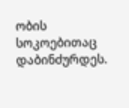ობის სოკოებითაც დაბინძურდეს.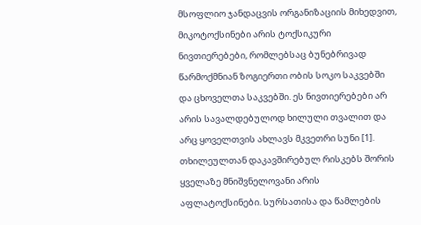მსოფლიო ჯანდაცვის ორგანიზაციის მიხედვით, მიკოტოქსინები არის ტოქსიკური ნივთიერებები, რომლებსაც ბუნებრივად წარმოქმნიან ზოგიერთი ობის სოკო საკვებში და ცხოველთა საკვებში. ეს ნივთიერებები არ არის სავალდებულოდ ხილული თვალით და არც ყოველთვის ახლავს მკვეთრი სუნი [1].
თხილეულთან დაკავშირებულ რისკებს შორის ყველაზე მნიშვნელოვანი არის აფლატოქსინები. სურსათისა და წამლების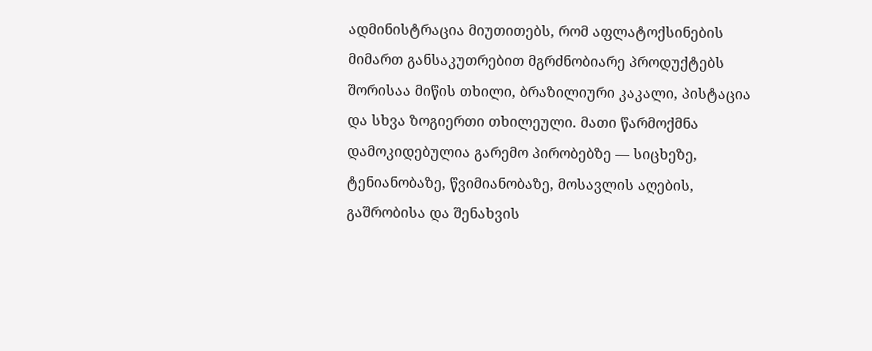ადმინისტრაცია მიუთითებს, რომ აფლატოქსინების მიმართ განსაკუთრებით მგრძნობიარე პროდუქტებს შორისაა მიწის თხილი, ბრაზილიური კაკალი, პისტაცია და სხვა ზოგიერთი თხილეული. მათი წარმოქმნა დამოკიდებულია გარემო პირობებზე — სიცხეზე, ტენიანობაზე, წვიმიანობაზე, მოსავლის აღების, გაშრობისა და შენახვის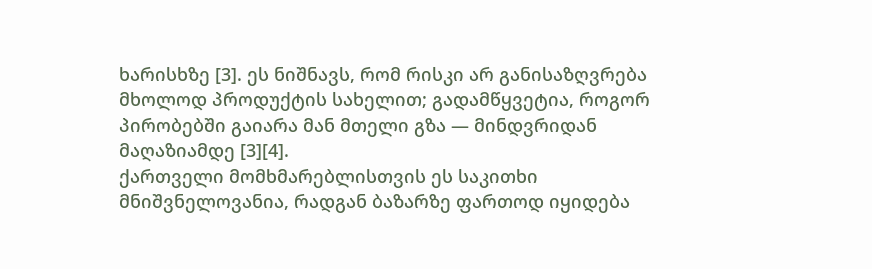ხარისხზე [3]. ეს ნიშნავს, რომ რისკი არ განისაზღვრება მხოლოდ პროდუქტის სახელით; გადამწყვეტია, როგორ პირობებში გაიარა მან მთელი გზა — მინდვრიდან მაღაზიამდე [3][4].
ქართველი მომხმარებლისთვის ეს საკითხი მნიშვნელოვანია, რადგან ბაზარზე ფართოდ იყიდება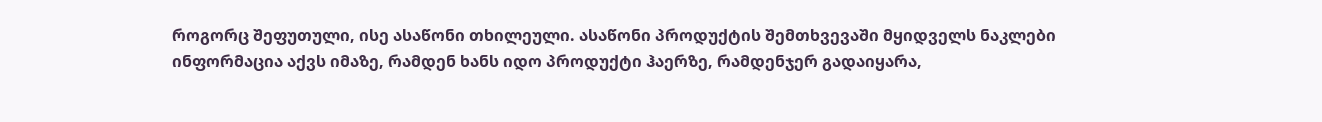როგორც შეფუთული, ისე ასაწონი თხილეული. ასაწონი პროდუქტის შემთხვევაში მყიდველს ნაკლები ინფორმაცია აქვს იმაზე, რამდენ ხანს იდო პროდუქტი ჰაერზე, რამდენჯერ გადაიყარა,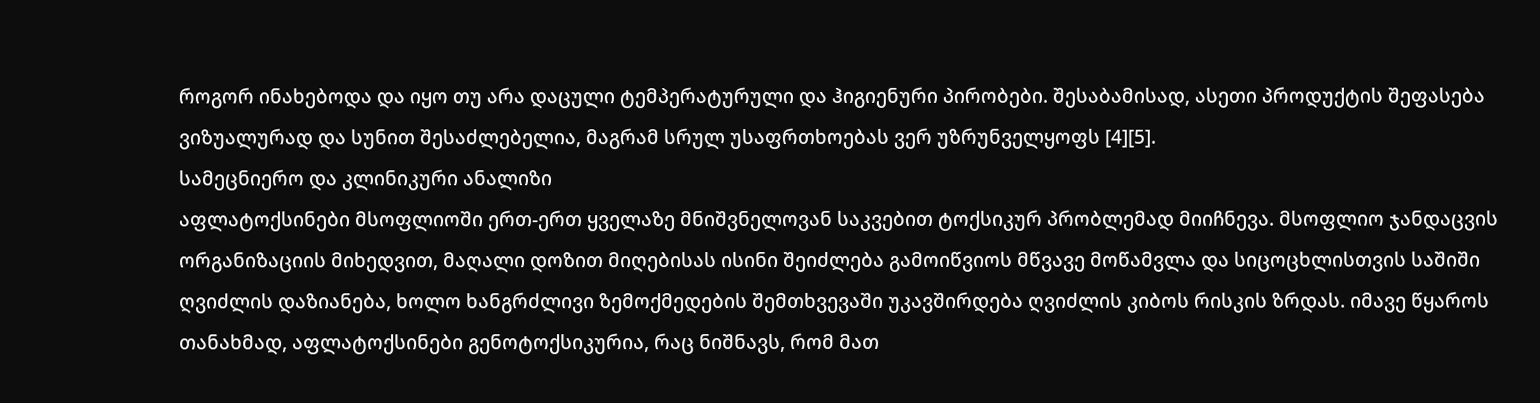როგორ ინახებოდა და იყო თუ არა დაცული ტემპერატურული და ჰიგიენური პირობები. შესაბამისად, ასეთი პროდუქტის შეფასება ვიზუალურად და სუნით შესაძლებელია, მაგრამ სრულ უსაფრთხოებას ვერ უზრუნველყოფს [4][5].
სამეცნიერო და კლინიკური ანალიზი
აფლატოქსინები მსოფლიოში ერთ-ერთ ყველაზე მნიშვნელოვან საკვებით ტოქსიკურ პრობლემად მიიჩნევა. მსოფლიო ჯანდაცვის ორგანიზაციის მიხედვით, მაღალი დოზით მიღებისას ისინი შეიძლება გამოიწვიოს მწვავე მოწამვლა და სიცოცხლისთვის საშიში ღვიძლის დაზიანება, ხოლო ხანგრძლივი ზემოქმედების შემთხვევაში უკავშირდება ღვიძლის კიბოს რისკის ზრდას. იმავე წყაროს თანახმად, აფლატოქსინები გენოტოქსიკურია, რაც ნიშნავს, რომ მათ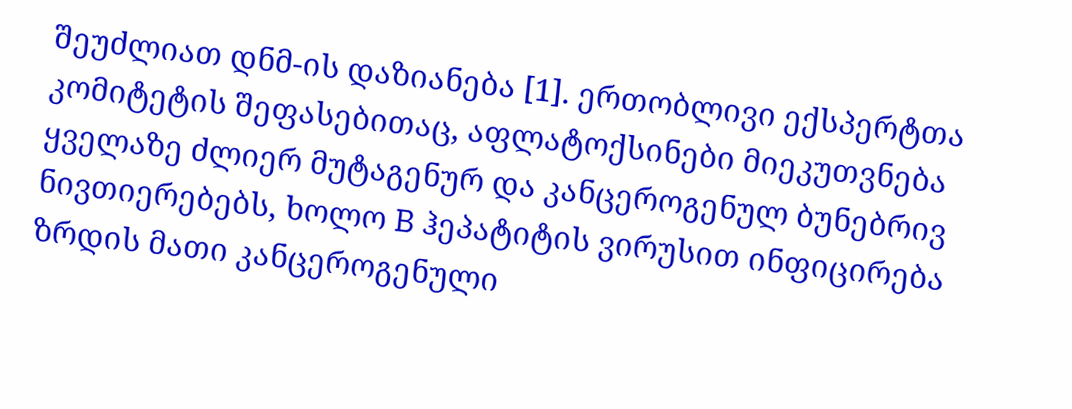შეუძლიათ დნმ-ის დაზიანება [1]. ერთობლივი ექსპერტთა კომიტეტის შეფასებითაც, აფლატოქსინები მიეკუთვნება ყველაზე ძლიერ მუტაგენურ და კანცეროგენულ ბუნებრივ ნივთიერებებს, ხოლო B ჰეპატიტის ვირუსით ინფიცირება ზრდის მათი კანცეროგენული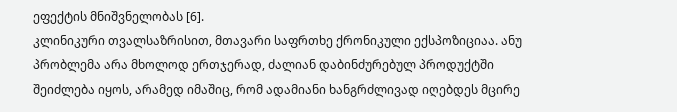ეფექტის მნიშვნელობას [6].
კლინიკური თვალსაზრისით, მთავარი საფრთხე ქრონიკული ექსპოზიციაა. ანუ პრობლემა არა მხოლოდ ერთჯერად, ძალიან დაბინძურებულ პროდუქტში შეიძლება იყოს, არამედ იმაშიც, რომ ადამიანი ხანგრძლივად იღებდეს მცირე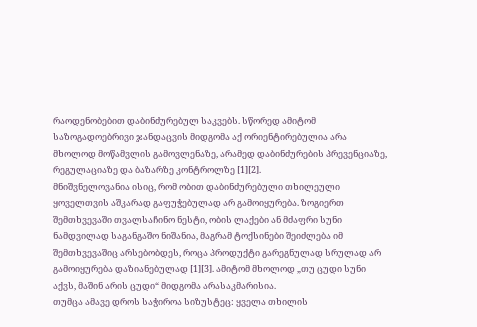რაოდენობებით დაბინძურებულ საკვებს. სწორედ ამიტომ საზოგადოებრივი ჯანდაცვის მიდგომა აქ ორიენტირებულია არა მხოლოდ მოწამვლის გამოვლენაზე, არამედ დაბინძურების პრევენციაზე, რეგულაციაზე და ბაზარზე კონტროლზე [1][2].
მნიშვნელოვანია ისიც, რომ ობით დაბინძურებული თხილეული ყოველთვის აშკარად გაფუჭებულად არ გამოიყურება. ზოგიერთ შემთხვევაში თვალსაჩინო ნესტი, ობის ლაქები ან მძაფრი სუნი ნამდვილად საგანგაშო ნიშანია, მაგრამ ტოქსინები შეიძლება იმ შემთხვევაშიც არსებობდეს, როცა პროდუქტი გარეგნულად სრულად არ გამოიყურება დაზიანებულად [1][3]. ამიტომ მხოლოდ „თუ ცუდი სუნი აქვს, მაშინ არის ცუდი“ მიდგომა არასაკმარისია.
თუმცა ამავე დროს საჭიროა სიზუსტეც: ყველა თხილის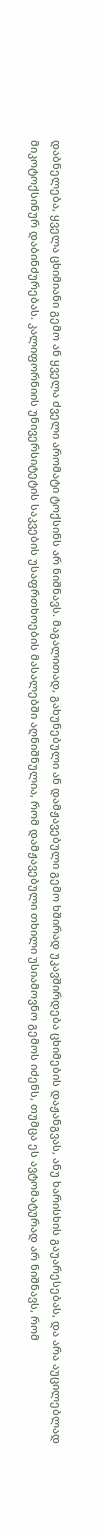დაბნელება, ყველა ცხიმიანი გემო ან ყველა ძველი არომატი ტოქსინს არ ნიშნავს. მაგალითად, გახუნებული ან დამჟავებული გემო ხშირად უკავშირდება ცხიმების დაჟანგვას, ანუ ხარისხის გაუარესებას, და არა აუცილებლად მიკოტოქსინურ დაბინძურებას. კალიფორნიის უნივერსიტეტის საკვების უსაფრთხოების მასალებში აღნიშნულია, რომ დამჟავებული თხილი უსიამოვნო გემოს იძენს, თუმცა ეს ავტომატურად არ ნიშნავს, რომ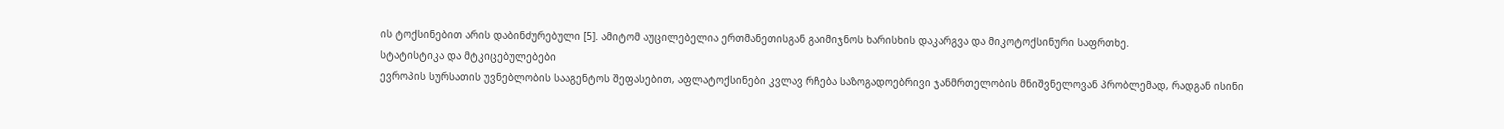ის ტოქსინებით არის დაბინძურებული [5]. ამიტომ აუცილებელია ერთმანეთისგან გაიმიჯნოს ხარისხის დაკარგვა და მიკოტოქსინური საფრთხე.
სტატისტიკა და მტკიცებულებები
ევროპის სურსათის უვნებლობის სააგენტოს შეფასებით, აფლატოქსინები კვლავ რჩება საზოგადოებრივი ჯანმრთელობის მნიშვნელოვან პრობლემად, რადგან ისინი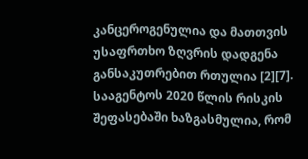კანცეროგენულია და მათთვის უსაფრთხო ზღვრის დადგენა განსაკუთრებით რთულია [2][7]. სააგენტოს 2020 წლის რისკის შეფასებაში ხაზგასმულია, რომ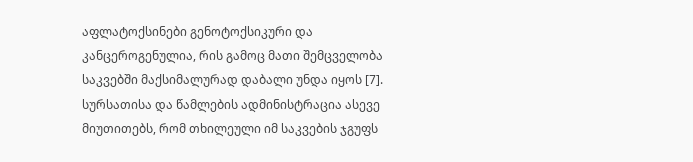აფლატოქსინები გენოტოქსიკური და კანცეროგენულია, რის გამოც მათი შემცველობა საკვებში მაქსიმალურად დაბალი უნდა იყოს [7].
სურსათისა და წამლების ადმინისტრაცია ასევე მიუთითებს, რომ თხილეული იმ საკვების ჯგუფს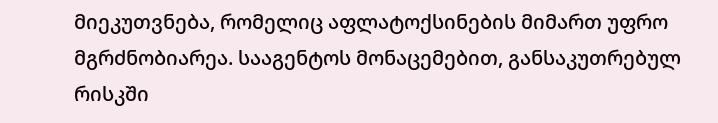მიეკუთვნება, რომელიც აფლატოქსინების მიმართ უფრო მგრძნობიარეა. სააგენტოს მონაცემებით, განსაკუთრებულ რისკში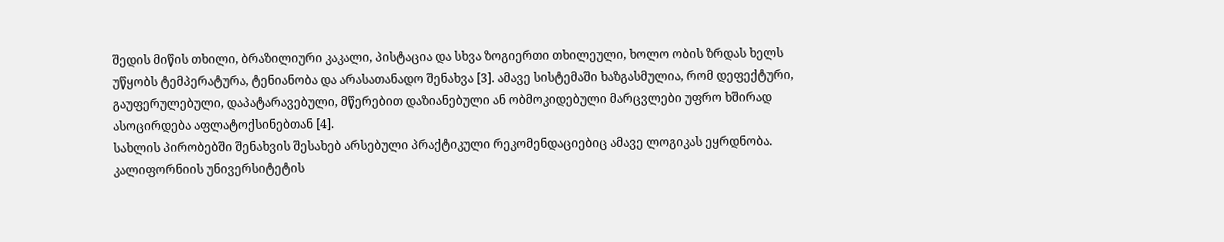შედის მიწის თხილი, ბრაზილიური კაკალი, პისტაცია და სხვა ზოგიერთი თხილეული, ხოლო ობის ზრდას ხელს უწყობს ტემპერატურა, ტენიანობა და არასათანადო შენახვა [3]. ამავე სისტემაში ხაზგასმულია, რომ დეფექტური, გაუფერულებული, დაპატარავებული, მწერებით დაზიანებული ან ობმოკიდებული მარცვლები უფრო ხშირად ასოცირდება აფლატოქსინებთან [4].
სახლის პირობებში შენახვის შესახებ არსებული პრაქტიკული რეკომენდაციებიც ამავე ლოგიკას ეყრდნობა. კალიფორნიის უნივერსიტეტის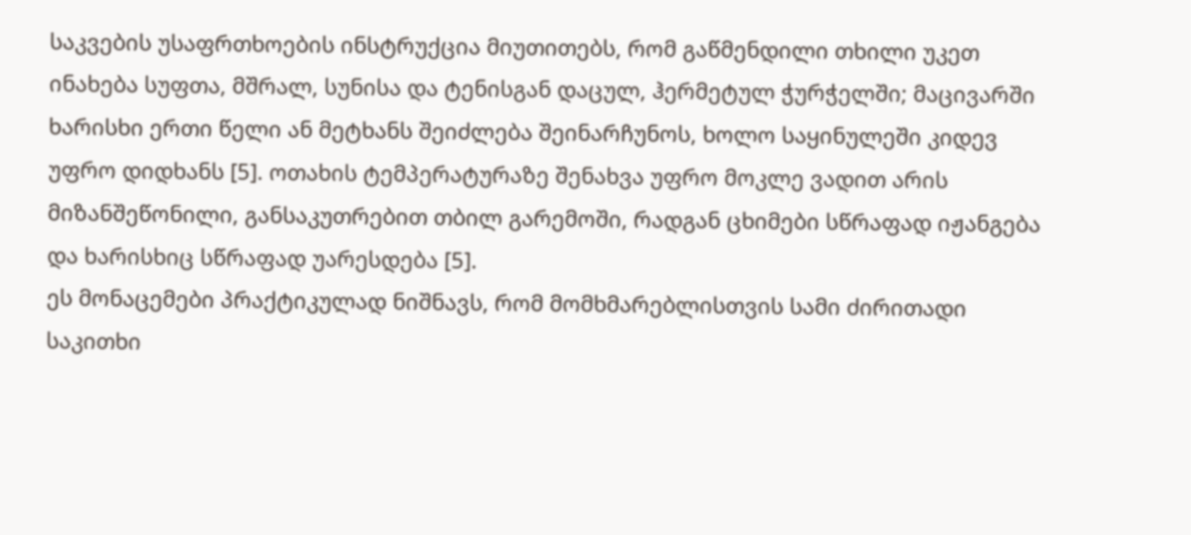საკვების უსაფრთხოების ინსტრუქცია მიუთითებს, რომ გაწმენდილი თხილი უკეთ ინახება სუფთა, მშრალ, სუნისა და ტენისგან დაცულ, ჰერმეტულ ჭურჭელში; მაცივარში ხარისხი ერთი წელი ან მეტხანს შეიძლება შეინარჩუნოს, ხოლო საყინულეში კიდევ უფრო დიდხანს [5]. ოთახის ტემპერატურაზე შენახვა უფრო მოკლე ვადით არის მიზანშეწონილი, განსაკუთრებით თბილ გარემოში, რადგან ცხიმები სწრაფად იჟანგება და ხარისხიც სწრაფად უარესდება [5].
ეს მონაცემები პრაქტიკულად ნიშნავს, რომ მომხმარებლისთვის სამი ძირითადი საკითხი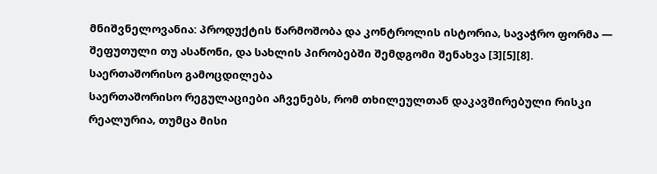მნიშვნელოვანია: პროდუქტის წარმოშობა და კონტროლის ისტორია, სავაჭრო ფორმა — შეფუთული თუ ასაწონი, და სახლის პირობებში შემდგომი შენახვა [3][5][8].
საერთაშორისო გამოცდილება
საერთაშორისო რეგულაციები აჩვენებს, რომ თხილეულთან დაკავშირებული რისკი რეალურია, თუმცა მისი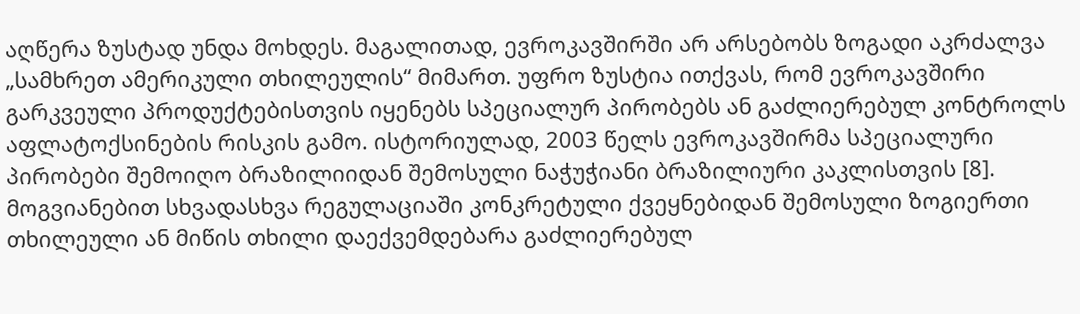აღწერა ზუსტად უნდა მოხდეს. მაგალითად, ევროკავშირში არ არსებობს ზოგადი აკრძალვა „სამხრეთ ამერიკული თხილეულის“ მიმართ. უფრო ზუსტია ითქვას, რომ ევროკავშირი გარკვეული პროდუქტებისთვის იყენებს სპეციალურ პირობებს ან გაძლიერებულ კონტროლს აფლატოქსინების რისკის გამო. ისტორიულად, 2003 წელს ევროკავშირმა სპეციალური პირობები შემოიღო ბრაზილიიდან შემოსული ნაჭუჭიანი ბრაზილიური კაკლისთვის [8]. მოგვიანებით სხვადასხვა რეგულაციაში კონკრეტული ქვეყნებიდან შემოსული ზოგიერთი თხილეული ან მიწის თხილი დაექვემდებარა გაძლიერებულ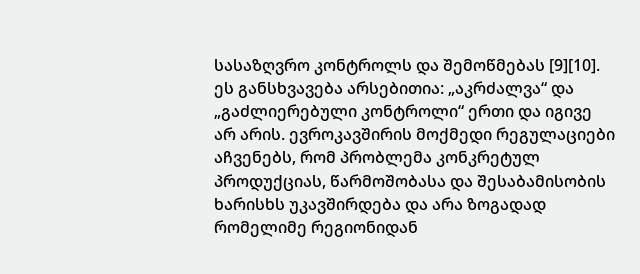სასაზღვრო კონტროლს და შემოწმებას [9][10].
ეს განსხვავება არსებითია: „აკრძალვა“ და „გაძლიერებული კონტროლი“ ერთი და იგივე არ არის. ევროკავშირის მოქმედი რეგულაციები აჩვენებს, რომ პრობლემა კონკრეტულ პროდუქციას, წარმოშობასა და შესაბამისობის ხარისხს უკავშირდება და არა ზოგადად რომელიმე რეგიონიდან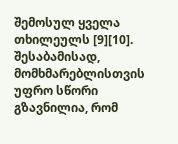შემოსულ ყველა თხილეულს [9][10]. შესაბამისად, მომხმარებლისთვის უფრო სწორი გზავნილია, რომ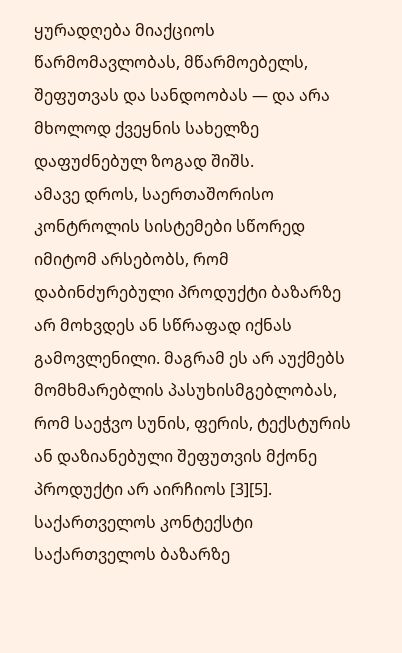ყურადღება მიაქციოს წარმომავლობას, მწარმოებელს, შეფუთვას და სანდოობას — და არა მხოლოდ ქვეყნის სახელზე დაფუძნებულ ზოგად შიშს.
ამავე დროს, საერთაშორისო კონტროლის სისტემები სწორედ იმიტომ არსებობს, რომ დაბინძურებული პროდუქტი ბაზარზე არ მოხვდეს ან სწრაფად იქნას გამოვლენილი. მაგრამ ეს არ აუქმებს მომხმარებლის პასუხისმგებლობას, რომ საეჭვო სუნის, ფერის, ტექსტურის ან დაზიანებული შეფუთვის მქონე პროდუქტი არ აირჩიოს [3][5].
საქართველოს კონტექსტი
საქართველოს ბაზარზე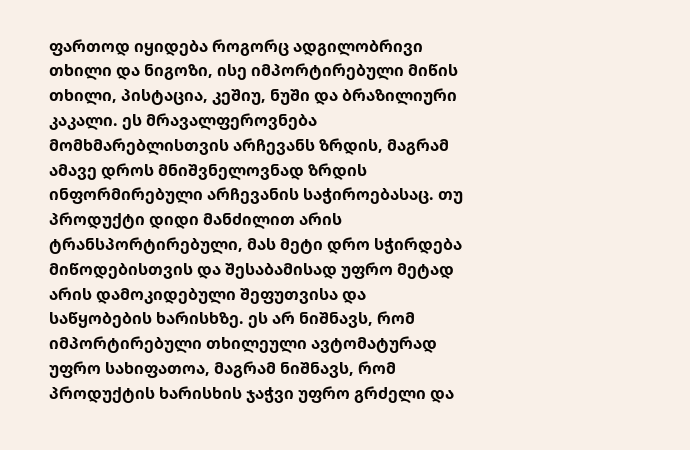ფართოდ იყიდება როგორც ადგილობრივი თხილი და ნიგოზი, ისე იმპორტირებული მიწის თხილი, პისტაცია, კეშიუ, ნუში და ბრაზილიური კაკალი. ეს მრავალფეროვნება მომხმარებლისთვის არჩევანს ზრდის, მაგრამ ამავე დროს მნიშვნელოვნად ზრდის ინფორმირებული არჩევანის საჭიროებასაც. თუ პროდუქტი დიდი მანძილით არის ტრანსპორტირებული, მას მეტი დრო სჭირდება მიწოდებისთვის და შესაბამისად უფრო მეტად არის დამოკიდებული შეფუთვისა და საწყობების ხარისხზე. ეს არ ნიშნავს, რომ იმპორტირებული თხილეული ავტომატურად უფრო სახიფათოა, მაგრამ ნიშნავს, რომ პროდუქტის ხარისხის ჯაჭვი უფრო გრძელი და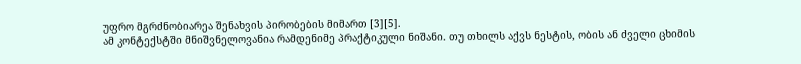უფრო მგრძნობიარეა შენახვის პირობების მიმართ [3][5].
ამ კონტექსტში მნიშვნელოვანია რამდენიმე პრაქტიკული ნიშანი. თუ თხილს აქვს ნესტის, ობის ან ძველი ცხიმის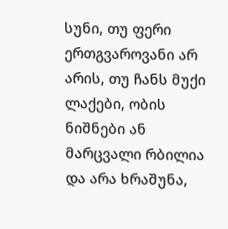სუნი, თუ ფერი ერთგვაროვანი არ არის, თუ ჩანს მუქი ლაქები, ობის ნიშნები ან მარცვალი რბილია და არა ხრაშუნა,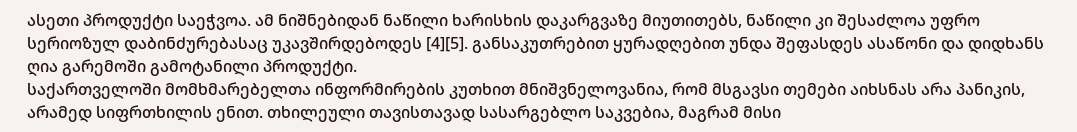ასეთი პროდუქტი საეჭვოა. ამ ნიშნებიდან ნაწილი ხარისხის დაკარგვაზე მიუთითებს, ნაწილი კი შესაძლოა უფრო სერიოზულ დაბინძურებასაც უკავშირდებოდეს [4][5]. განსაკუთრებით ყურადღებით უნდა შეფასდეს ასაწონი და დიდხანს ღია გარემოში გამოტანილი პროდუქტი.
საქართველოში მომხმარებელთა ინფორმირების კუთხით მნიშვნელოვანია, რომ მსგავსი თემები აიხსნას არა პანიკის, არამედ სიფრთხილის ენით. თხილეული თავისთავად სასარგებლო საკვებია, მაგრამ მისი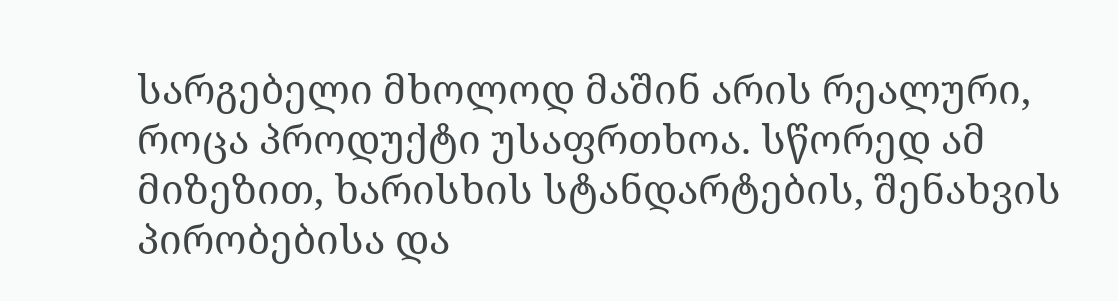სარგებელი მხოლოდ მაშინ არის რეალური, როცა პროდუქტი უსაფრთხოა. სწორედ ამ მიზეზით, ხარისხის სტანდარტების, შენახვის პირობებისა და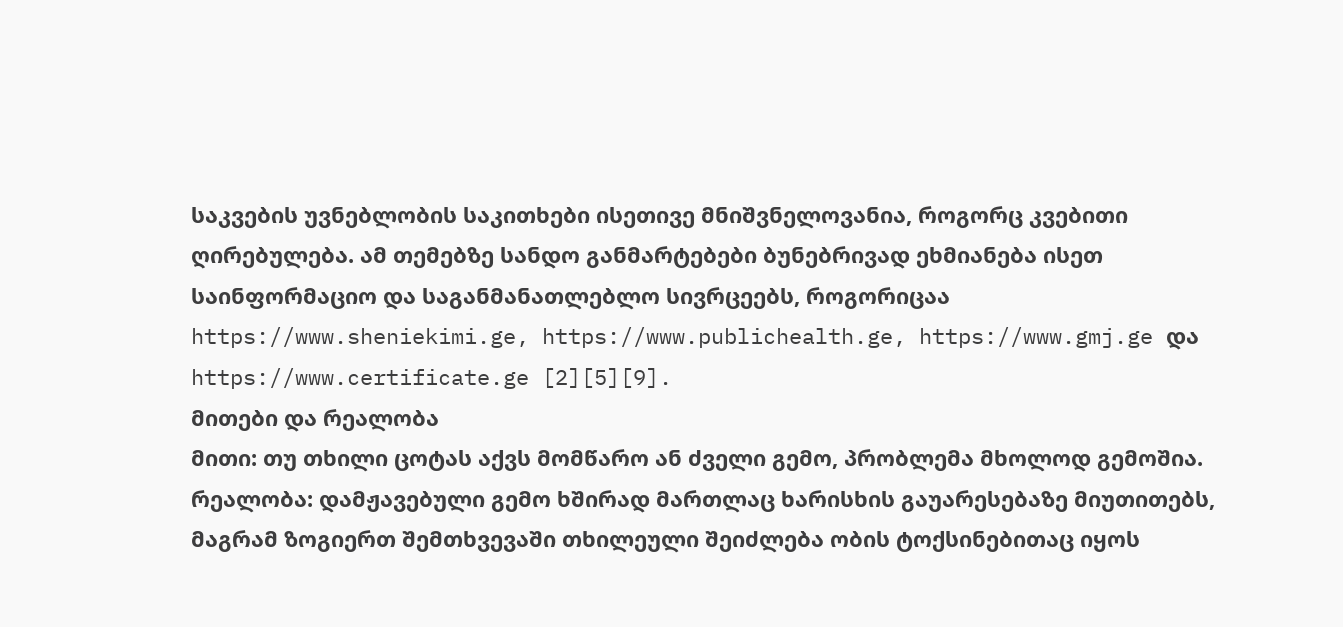საკვების უვნებლობის საკითხები ისეთივე მნიშვნელოვანია, როგორც კვებითი ღირებულება. ამ თემებზე სანდო განმარტებები ბუნებრივად ეხმიანება ისეთ საინფორმაციო და საგანმანათლებლო სივრცეებს, როგორიცაა https://www.sheniekimi.ge, https://www.publichealth.ge, https://www.gmj.ge და https://www.certificate.ge [2][5][9].
მითები და რეალობა
მითი: თუ თხილი ცოტას აქვს მომწარო ან ძველი გემო, პრობლემა მხოლოდ გემოშია.
რეალობა: დამჟავებული გემო ხშირად მართლაც ხარისხის გაუარესებაზე მიუთითებს, მაგრამ ზოგიერთ შემთხვევაში თხილეული შეიძლება ობის ტოქსინებითაც იყოს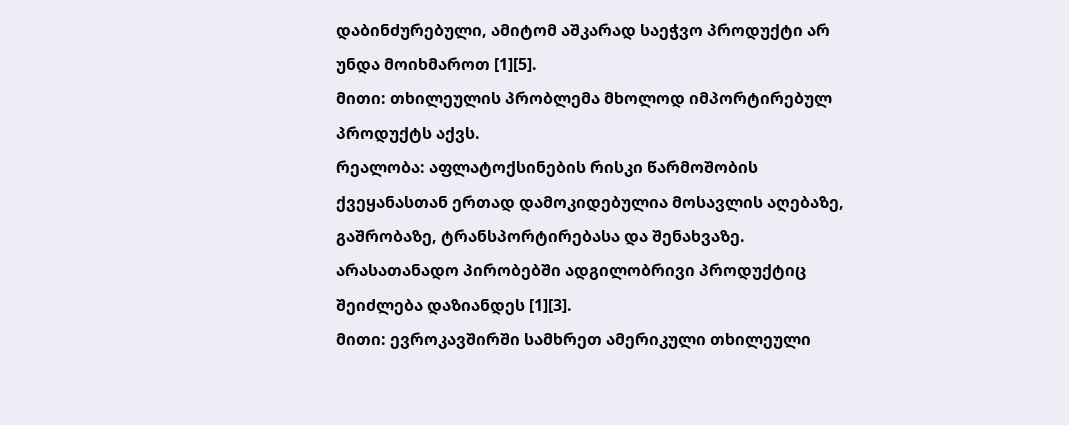დაბინძურებული, ამიტომ აშკარად საეჭვო პროდუქტი არ უნდა მოიხმაროთ [1][5].
მითი: თხილეულის პრობლემა მხოლოდ იმპორტირებულ პროდუქტს აქვს.
რეალობა: აფლატოქსინების რისკი წარმოშობის ქვეყანასთან ერთად დამოკიდებულია მოსავლის აღებაზე, გაშრობაზე, ტრანსპორტირებასა და შენახვაზე. არასათანადო პირობებში ადგილობრივი პროდუქტიც შეიძლება დაზიანდეს [1][3].
მითი: ევროკავშირში სამხრეთ ამერიკული თხილეული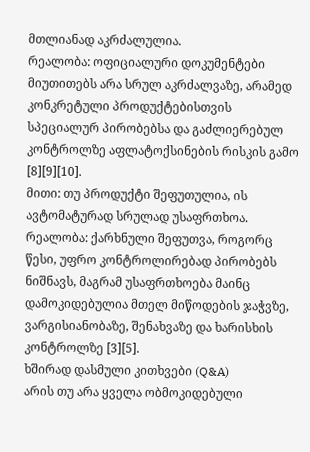მთლიანად აკრძალულია.
რეალობა: ოფიციალური დოკუმენტები მიუთითებს არა სრულ აკრძალვაზე, არამედ კონკრეტული პროდუქტებისთვის სპეციალურ პირობებსა და გაძლიერებულ კონტროლზე აფლატოქსინების რისკის გამო [8][9][10].
მითი: თუ პროდუქტი შეფუთულია, ის ავტომატურად სრულად უსაფრთხოა.
რეალობა: ქარხნული შეფუთვა, როგორც წესი, უფრო კონტროლირებად პირობებს ნიშნავს, მაგრამ უსაფრთხოება მაინც დამოკიდებულია მთელ მიწოდების ჯაჭვზე, ვარგისიანობაზე, შენახვაზე და ხარისხის კონტროლზე [3][5].
ხშირად დასმული კითხვები (Q&A)
არის თუ არა ყველა ობმოკიდებული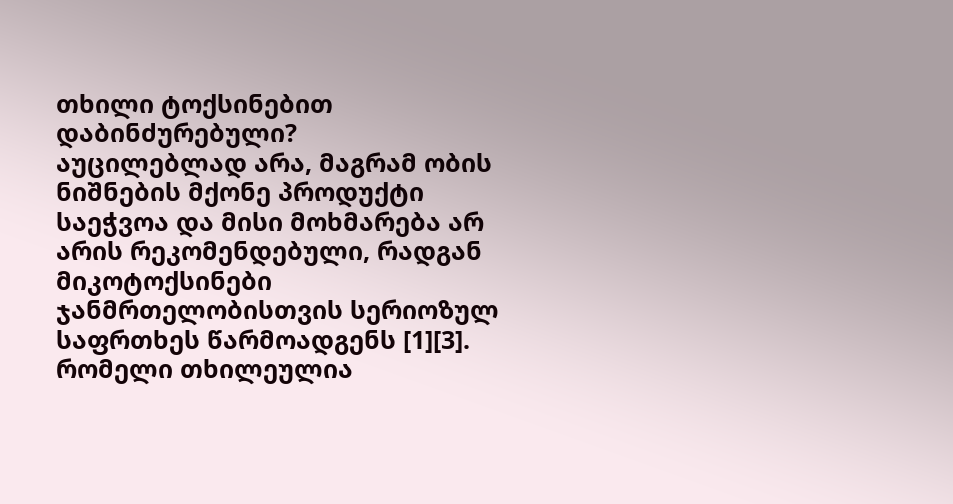თხილი ტოქსინებით დაბინძურებული?
აუცილებლად არა, მაგრამ ობის ნიშნების მქონე პროდუქტი საეჭვოა და მისი მოხმარება არ არის რეკომენდებული, რადგან მიკოტოქსინები ჯანმრთელობისთვის სერიოზულ საფრთხეს წარმოადგენს [1][3].
რომელი თხილეულია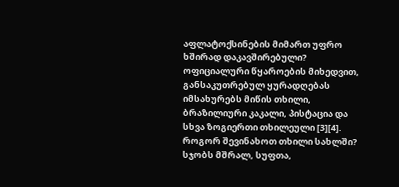აფლატოქსინების მიმართ უფრო ხშირად დაკავშირებული?
ოფიციალური წყაროების მიხედვით, განსაკუთრებულ ყურადღებას იმსახურებს მიწის თხილი, ბრაზილიური კაკალი, პისტაცია და სხვა ზოგიერთი თხილეული [3][4].
როგორ შევინახოთ თხილი სახლში?
სჯობს მშრალ, სუფთა,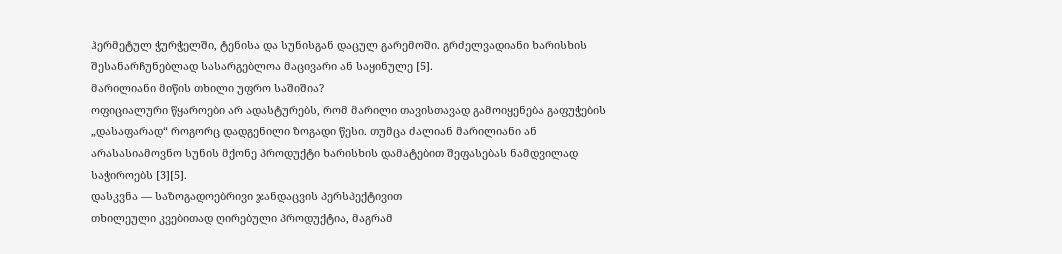ჰერმეტულ ჭურჭელში, ტენისა და სუნისგან დაცულ გარემოში. გრძელვადიანი ხარისხის შესანარჩუნებლად სასარგებლოა მაცივარი ან საყინულე [5].
მარილიანი მიწის თხილი უფრო საშიშია?
ოფიციალური წყაროები არ ადასტურებს, რომ მარილი თავისთავად გამოიყენება გაფუჭების „დასაფარად“ როგორც დადგენილი ზოგადი წესი. თუმცა ძალიან მარილიანი ან არასასიამოვნო სუნის მქონე პროდუქტი ხარისხის დამატებით შეფასებას ნამდვილად საჭიროებს [3][5].
დასკვნა — საზოგადოებრივი ჯანდაცვის პერსპექტივით
თხილეული კვებითად ღირებული პროდუქტია, მაგრამ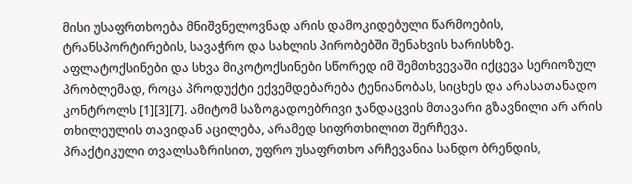მისი უსაფრთხოება მნიშვნელოვნად არის დამოკიდებული წარმოების, ტრანსპორტირების, სავაჭრო და სახლის პირობებში შენახვის ხარისხზე. აფლატოქსინები და სხვა მიკოტოქსინები სწორედ იმ შემთხვევაში იქცევა სერიოზულ პრობლემად, როცა პროდუქტი ექვემდებარება ტენიანობას, სიცხეს და არასათანადო კონტროლს [1][3][7]. ამიტომ საზოგადოებრივი ჯანდაცვის მთავარი გზავნილი არ არის თხილეულის თავიდან აცილება, არამედ სიფრთხილით შერჩევა.
პრაქტიკული თვალსაზრისით, უფრო უსაფრთხო არჩევანია სანდო ბრენდის,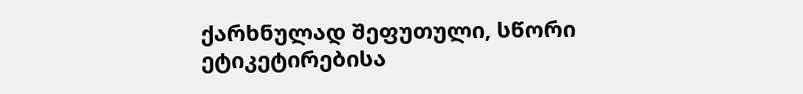ქარხნულად შეფუთული, სწორი ეტიკეტირებისა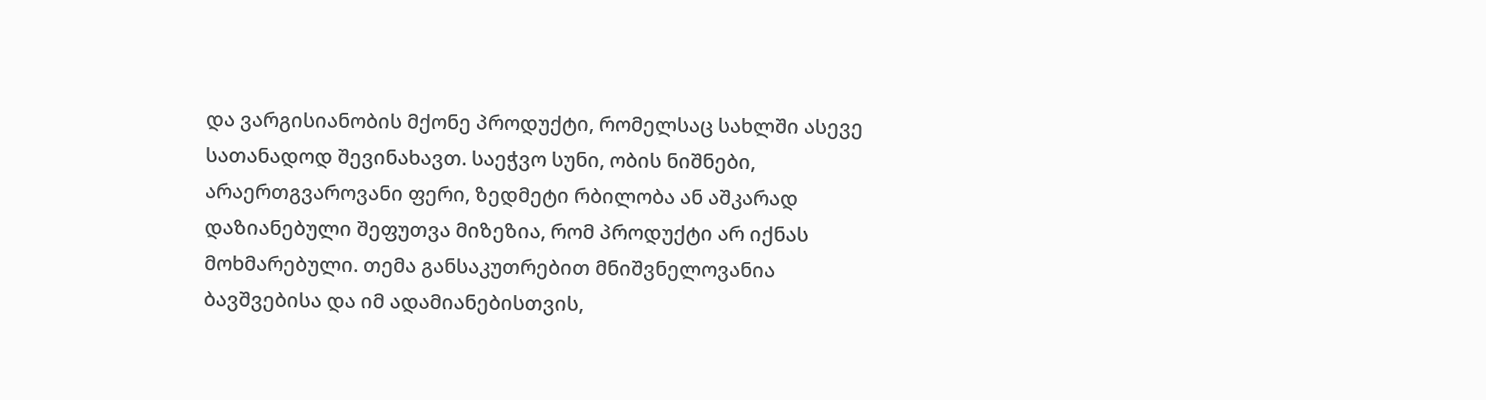და ვარგისიანობის მქონე პროდუქტი, რომელსაც სახლში ასევე სათანადოდ შევინახავთ. საეჭვო სუნი, ობის ნიშნები, არაერთგვაროვანი ფერი, ზედმეტი რბილობა ან აშკარად დაზიანებული შეფუთვა მიზეზია, რომ პროდუქტი არ იქნას მოხმარებული. თემა განსაკუთრებით მნიშვნელოვანია ბავშვებისა და იმ ადამიანებისთვის,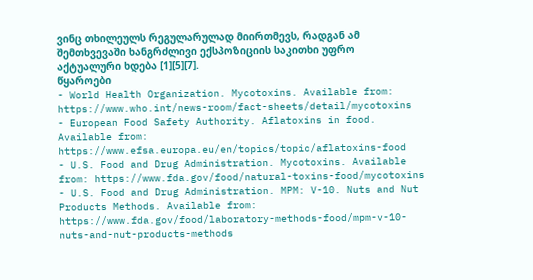ვინც თხილეულს რეგულარულად მიირთმევს, რადგან ამ შემთხვევაში ხანგრძლივი ექსპოზიციის საკითხი უფრო აქტუალური ხდება [1][5][7].
წყაროები
- World Health Organization. Mycotoxins. Available from: https://www.who.int/news-room/fact-sheets/detail/mycotoxins
- European Food Safety Authority. Aflatoxins in food. Available from: https://www.efsa.europa.eu/en/topics/topic/aflatoxins-food
- U.S. Food and Drug Administration. Mycotoxins. Available from: https://www.fda.gov/food/natural-toxins-food/mycotoxins
- U.S. Food and Drug Administration. MPM: V-10. Nuts and Nut Products Methods. Available from: https://www.fda.gov/food/laboratory-methods-food/mpm-v-10-nuts-and-nut-products-methods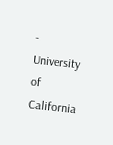- University of California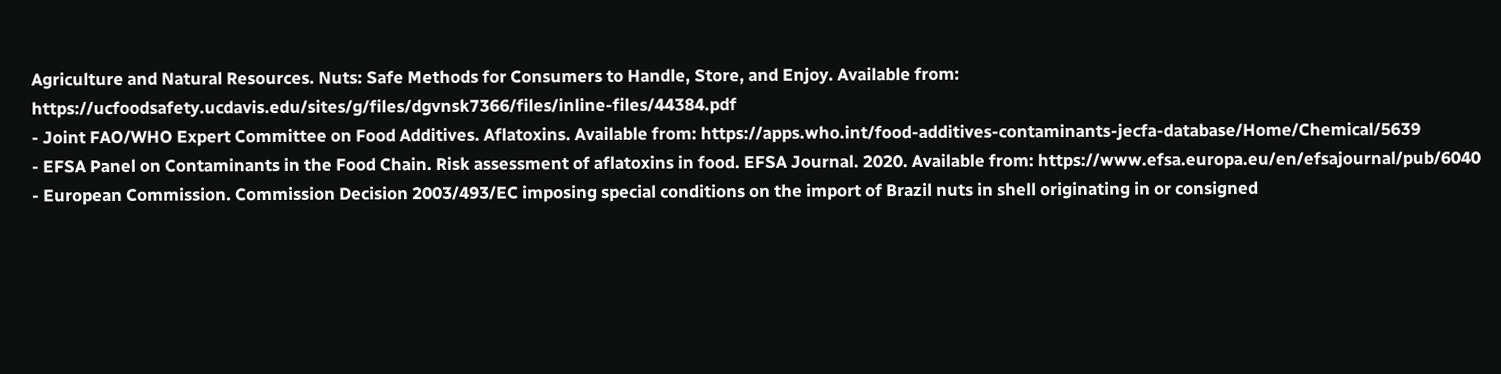Agriculture and Natural Resources. Nuts: Safe Methods for Consumers to Handle, Store, and Enjoy. Available from: https://ucfoodsafety.ucdavis.edu/sites/g/files/dgvnsk7366/files/inline-files/44384.pdf
- Joint FAO/WHO Expert Committee on Food Additives. Aflatoxins. Available from: https://apps.who.int/food-additives-contaminants-jecfa-database/Home/Chemical/5639
- EFSA Panel on Contaminants in the Food Chain. Risk assessment of aflatoxins in food. EFSA Journal. 2020. Available from: https://www.efsa.europa.eu/en/efsajournal/pub/6040
- European Commission. Commission Decision 2003/493/EC imposing special conditions on the import of Brazil nuts in shell originating in or consigned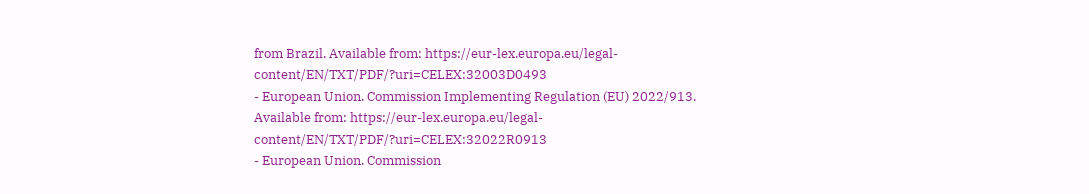from Brazil. Available from: https://eur-lex.europa.eu/legal-content/EN/TXT/PDF/?uri=CELEX:32003D0493
- European Union. Commission Implementing Regulation (EU) 2022/913. Available from: https://eur-lex.europa.eu/legal-content/EN/TXT/PDF/?uri=CELEX:32022R0913
- European Union. Commission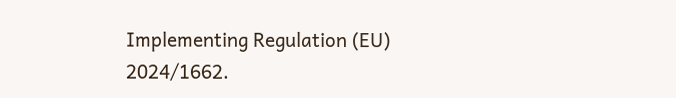Implementing Regulation (EU) 2024/1662.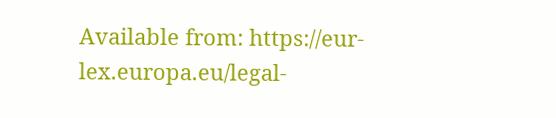Available from: https://eur-lex.europa.eu/legal-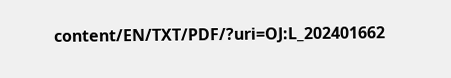content/EN/TXT/PDF/?uri=OJ:L_202401662